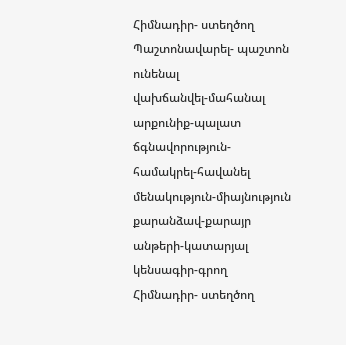Հիմնադիր- ստեղծող
Պաշտոնավարել- պաշտոն ունենալ
վախճանվել-մահանալ
արքունիք-պալատ
ճգնավորություն-
համակրել-հավանել
մենակություն-միայնություն
քարանձավ-քարայր
անթերի-կատարյալ
կենսագիր-գրող
Հիմնադիր- ստեղծող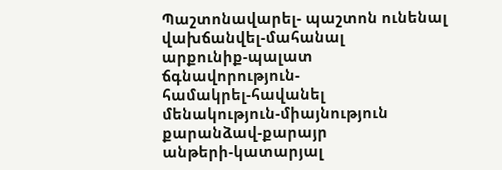Պաշտոնավարել- պաշտոն ունենալ
վախճանվել-մահանալ
արքունիք-պալատ
ճգնավորություն-
համակրել-հավանել
մենակություն-միայնություն
քարանձավ-քարայր
անթերի-կատարյալ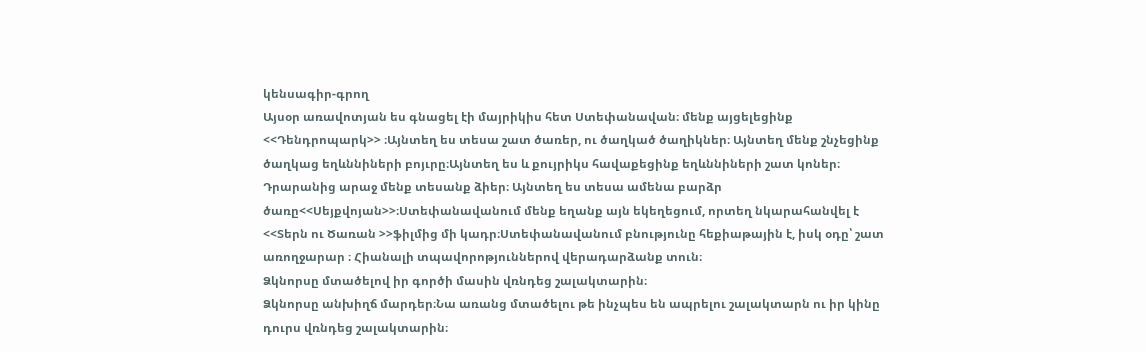կենսագիր-գրող
Այսօր առավոտյան ես գնացել էի մայրիկիս հետ Ստեփանավան։ մենք այցելեցինք <<Դենդրոպարկ>> ։Այնտեղ ես տեսա շատ ծառեր, ու ծաղկած ծաղիկներ։ Այնտեղ մենք շնչեցինք ծաղկաց եղևննիների բոյւրը։Այնտեղ ես և քույրիկս հավաքեցինք եղևննիների շատ կոներ։ Դրարանից արաջ մենք տեսանք ձիեր։ Այնտեղ ես տեսա ամենա բարձր ծառը<<Սեյքվոյան>>։Ստեփանավանում մենք եղանք այն եկեղեցում, որտեղ նկարահանվել է <<Տերն ու Ծառան >>ֆիլմից մի կադր։Ստեփանավանում բնությունը հեքիաթային է, իսկ օդը՝ շատ առողջարար ։ Հիանալի տպավորոթյուններով վերադարձանք տուն։
Ձկնորսը մտածելով իր գործի մասին վռնդեց շալակտարին։
Ձկնորսը անխիղճ մարդեր։Նա առանց մտածելու թե ինչպես են ապրելու շալակտարն ու իր կինը դուրս վռնդեց շալակտարին։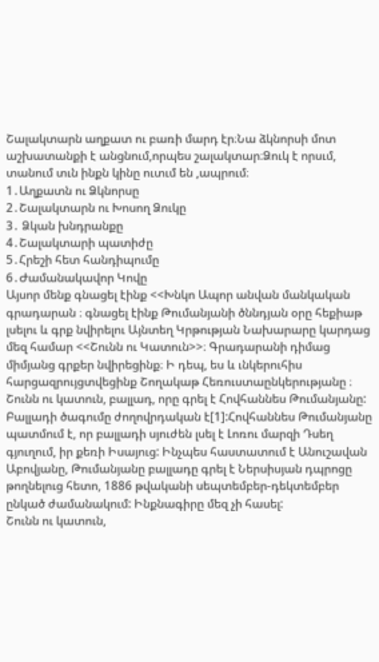Շալակտարն աղքատ ու բառի մարդ էր։Նա ձկնորսի մոտ աշխատանքի է անցնում,որպես շալակտար։Ձուկ է որսւմ, տանում տւն ինքն կինը ուտւմ են ,ապրում։
1․Աղքատն ու Ձկնորսը
2․Շալակտարն ու Խոսող Ձուկը
3․ Ձկան խնդրանքը
4․Շալակտարի պատիժը
5․Հրեշի հետ հանդիպումը
6․Ժամանակավոր Կովը
Այսոր մենք գնացել էինք <<Խնկո Ապոր անվան մանկական գրադարան ։ գնացել էինք Թումանյանի ծննդյան օրը հեքիաթ լսելու և գրք նվիրելու Այնտեղ Կրթության Նախարարը կարդաց մեզ համար <<Շունն ու Կատուն>>։ Գրադարանի դիմաց միմյանց գրքեր նվիրեցինք։ Ի դեպ, ես և ւնկերուհիս հարցազրույցտվեցինք Շողակաթ Հեռուստաընկերությանը ։
Շունն ու կատուն, բալլադ, որը գրել է Հովհաննես Թումանյանը: Բալլադի ծագումը ժողովրդական է[1]:Հովհաննես Թումանյանը պատմում է, որ բալլադի սյուժեն լսել է Լոռու մարզի Դսեղ գյուղում, իր քեռի Իսայուց: Ինչպես հաստատում է Անուշավան Աբովյանը, Թումանյանը բալլադը գրել է Ներսիսյան դպրոցը թողնելուց հետո, 1886 թվականի սեպտեմբեր-դեկտեմբեր ընկած ժամանակում: Ինքնագիրը մեզ չի հասել:
Շունն ու կատուն,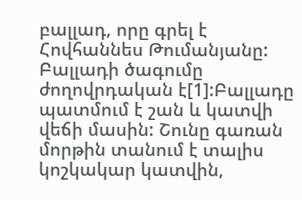բալլադ, որը գրել է Հովհաննես Թումանյանը: Բալլադի ծագումը ժողովրդական է[1]:Բալլադը պատմում է շան և կատվի վեճի մասին: Շունը գառան մորթին տանում է տալիս կոշկակար կատվին,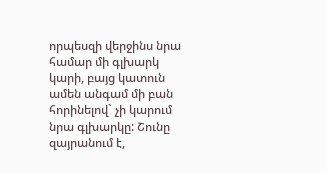որպեսզի վերջինս նրա համար մի գլխարկ կարի, բայց կատուն ամեն անգամ մի բան հորինելով` չի կարում նրա գլխարկը: Շունը զայրանում է,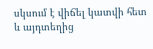սկսում է վիճել կատվի հետ և այդտեղից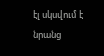էլ սկսվում է նրանց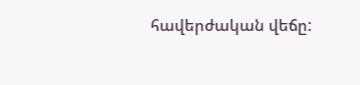հավերժական վեճը: